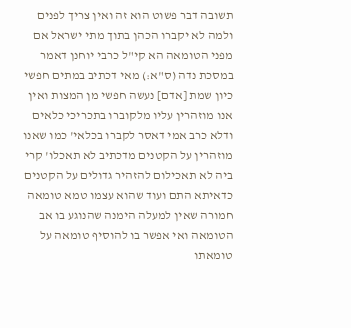תשובה דבר פשוט הוא זה ואין צריך לפנים ולמה לא יקברו הכהן בתוך מתי ישראל אם מפני הטומאה הא קי"ל כרבי יוחנן דאמר במסכת נדה (ס"א:) מאי דכתיב במתים חפשי כיון שמת [אדם] נעשה חפשי מן המצות ואין אנו מוזהרין עליו מלקוברו בתכריכי כלאים ודלא כרב אמי דאסר לקברו בכלאי' כמו שאנו מוזהרין על הקטנים מדכתיב לא תאכלו' קרי ביה לא תאכילום להזהיר גדולים על הקטנים כדאיתא התם ועוד שהוא עצמו טמא טומאה חמורה שאין למעלה הימנה שהנוגע בו אב הטומאה ואי אפשר בו להוסיף טומאה על טומאתו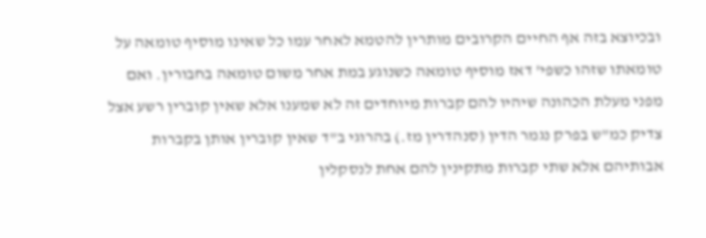ובכיוצא בזה אף החיים הקרובים מותרין להטמא לאחר עמו כל שאינו מוסיף טומאה על טומאתו שזהו כשפי' דאז מוסיף טומאה כשנוגע במת אחר משום טומאה בחבורין. ואם מפני מעלת הכהונה שיהיו להם קברות מיוחדים זה לא שמענו אלא שאין קוברין רשע אצל צדיק כמ"ש בפרק נגמר הדין (סנהדרין מז.) בהרוגי ב"ד שאין קוברין אותן בקברות אבותיהם אלא שתי קברות מתקינין להם אחת לנסקלין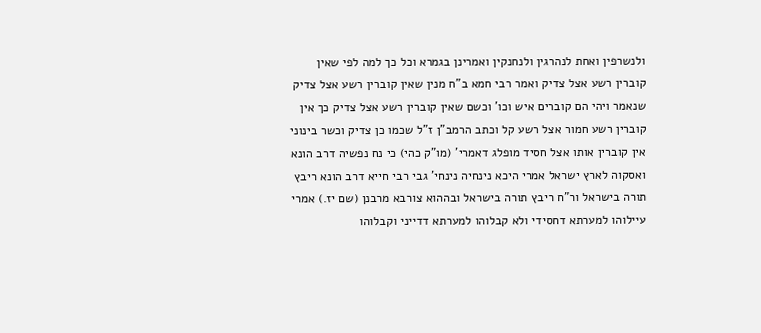ולנשרפין ואחת לנהרגין ולנחנקין ואמרינן בגמרא וכל כך למה לפי שאין קוברין רשע אצל צדיק ואמר רבי חמא ב"ח מנין שאין קוברין רשע אצל צדיק שנאמר ויהי הם קוברים איש וכו' וכשם שאין קוברין רשע אצל צדיק כך אין קוברין רשע חמור אצל רשע קל וכתב הרמב"ן ז"ל שכמו כן צדיק וכשר בינוני אין קוברין אותו אצל חסיד מופלג דאמרי' (מו"ק כהי) כי נח נפשיה דרב הונא ואסקוה לארץ ישראל אמרי היכא נינחיה נינחי' גבי רבי חייא דרב הונא ריבץ תורה בישראל ור"ח ריבץ תורה בישראל ובההוא צורבא מרבנן (שם יז.) אמרי עיילוהו למערתא דחסידי ולא קבלוהו למערתא דדייני וקבלוהו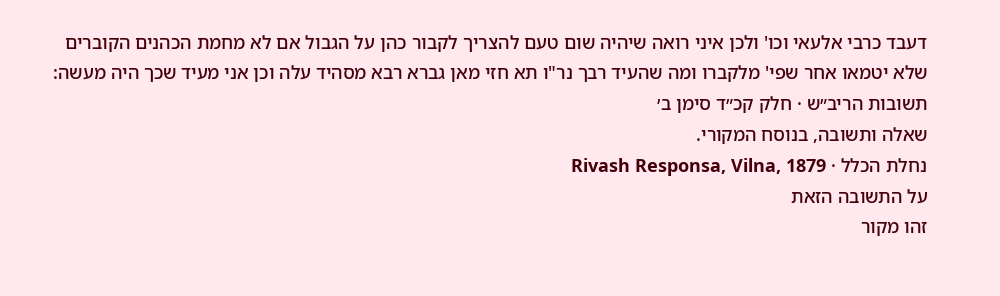דעבד כרבי אלעאי וכו' ולכן איני רואה שיהיה שום טעם להצריך לקבור כהן על הגבול אם לא מחמת הכהנים הקוברים שלא יטמאו אחר שפי' מלקברו ומה שהעיד רבך נר"ו תא חזי מאן גברא רבא מסהיד עלה וכן אני מעיד שכך היה מעשה:
תשובות הריב״ש · חלק קכ״ד סימן ב׳
שאלה ותשובה, בנוסח המקורי.
נחלת הכלל · Rivash Responsa, Vilna, 1879
על התשובה הזאת
זהו מקור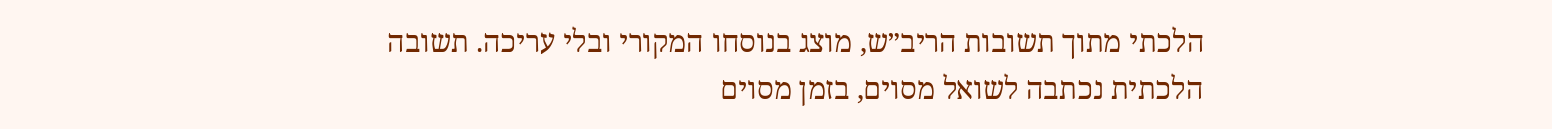הלכתי מתוך תשובות הריב״ש, מוצג בנוסחו המקורי ובלי עריכה. תשובה הלכתית נכתבה לשואל מסוים, בזמן מסוים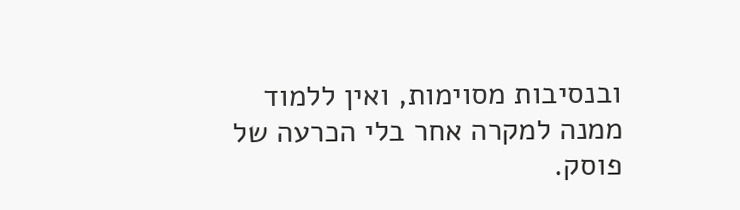ובנסיבות מסוימות, ואין ללמוד ממנה למקרה אחר בלי הכרעה של פוסק.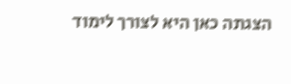הצגתה כאן היא לצורך לימוד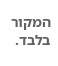המקור בלבד.